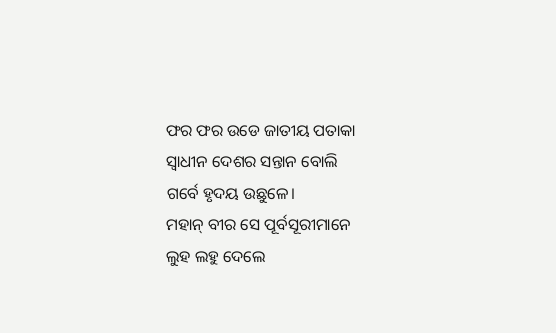ଫର ଫର ଉଡେ ଜାତୀୟ ପତାକା
ସ୍ଵାଧୀନ ଦେଶର ସନ୍ତାନ ବୋଲି
ଗର୍ବେ ହୃଦୟ ଉଛୁଳେ।
ମହାନ୍ ବୀର ସେ ପୂର୍ବସୂରୀମାନେ
ଲୁହ ଲହୁ ଦେଲେ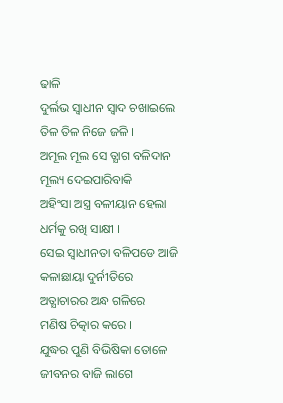ଢାଳି
ଦୁର୍ଲଭ ସ୍ବାଧୀନ ସ୍ବାଦ ଚଖାଇଲେ
ତିଳ ତିଳ ନିଜେ ଜଳି ।
ଅମୂଲ ମୂଲ ସେ ତ୍ଯାଗ ବଳିଦାନ
ମୂଲ୍ୟ ଦେଇପାରିବାକି
ଅହିଂସା ଅସ୍ତ୍ର ବଳୀୟାନ ହେଲା
ଧର୍ମକୁ ରଖି ସାକ୍ଷୀ ।
ସେଇ ସ୍ବାଧୀନତା ବଳିପଡେ ଆଜି
କଳାଛାୟା ଦୁର୍ନୀତିରେ
ଅତ୍ଯାଚାରର ଅନ୍ଧ ଗଳିରେ
ମଣିଷ ଚିତ୍କାର କରେ ।
ଯୁଦ୍ଧର ପୁଣି ବିଭିଷିକା ତୋଳେ
ଜୀବନର ବାଜି ଲାଗେ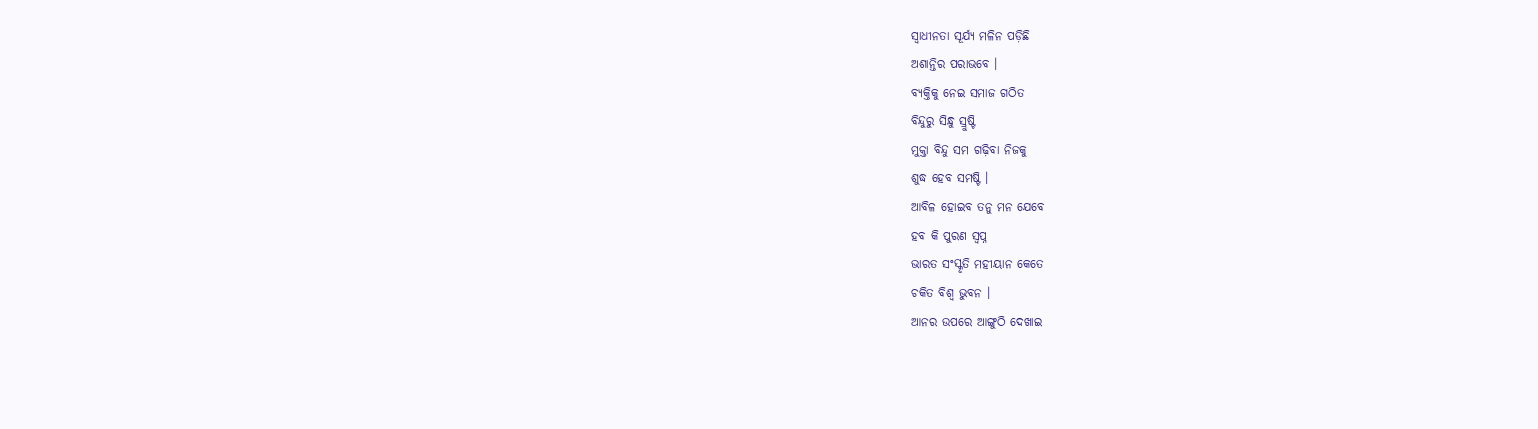ସ୍ବାଧୀନତା ସୂର୍ଯ୍ୟ ମଳିନ ପଡ଼ିଛି
ଅଶାନ୍ତିର ପରାଭବେ ।
ବ୍ଯକ୍ତିକୁ ନେଇ ସମାଜ ଗଠିତ
ବିନ୍ଦୁରୁ ସିନ୍ଧୁ ସ୍ରୁଷ୍ଟି
ମୁକ୍ତା ବିନ୍ଦୁ ସମ ଗଢ଼ିବା ନିଜକୁ
ଶୁଦ୍ଧ ହେବ ସମଷ୍ଟି ।
ଆବିଳ ହୋଇବ ତନୁ ମନ ଯେବେ
ହବ କି ପୁରଣ ସ୍ଵପ୍ନ
ଭାରତ ସଂସ୍କୃତି ମହୀୟାନ କେତେ
ଚକିତ ବିଶ୍ଵ ଭୁବନ ।
ଆନର ଉପରେ ଆଙ୍ଗୁଠି ଦେଖାଇ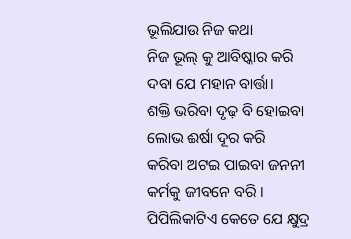ଭୂଲିଯାଉ ନିଜ କଥା
ନିଜ ଭୂଲ୍ କୁ ଆବିଷ୍କାର କରି
ଦବା ଯେ ମହାନ ବାର୍ତ୍ତା।
ଶକ୍ତି ଭରିବା ଦୃଢ଼ ବି ହୋଇବା
ଲୋଭ ଈର୍ଷା ଦୂର କରି
କରିବା ଅଟଇ ପାଇବା ଜନନୀ
କର୍ମକୁ ଜୀବନେ ବରି ।
ପିପିଲିକାଟିଏ କେତେ ଯେ କ୍ଷୁଦ୍ର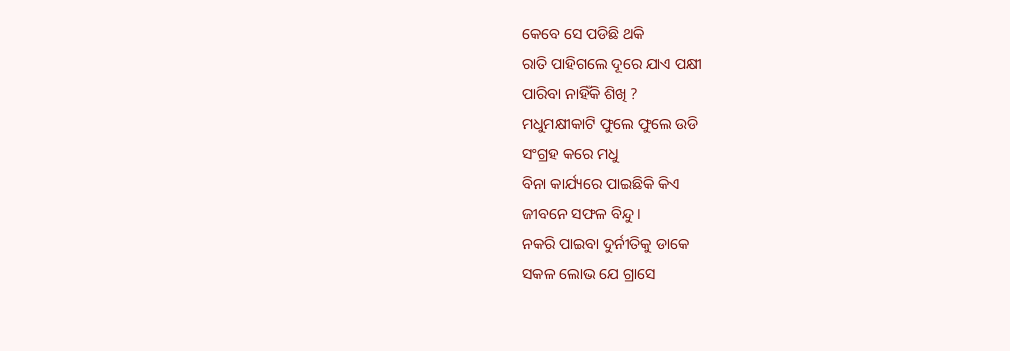କେବେ ସେ ପଡିଛି ଥକି
ରାତି ପାହିଗଲେ ଦୂରେ ଯାଏ ପକ୍ଷୀ
ପାରିବା ନାହିଁକି ଶିଖି ?
ମଧୁମକ୍ଷୀକାଟି ଫୁଲେ ଫୁଲେ ଉଡି
ସଂଗ୍ରହ କରେ ମଧୁ
ବିନା କାର୍ଯ୍ୟରେ ପାଇଛିକି କିଏ
ଜୀବନେ ସଫଳ ବିନ୍ଦୁ ।
ନକରି ପାଇବା ଦୁର୍ନୀତିକୁ ଡାକେ
ସକଳ ଲୋଭ ଯେ ଗ୍ରାସେ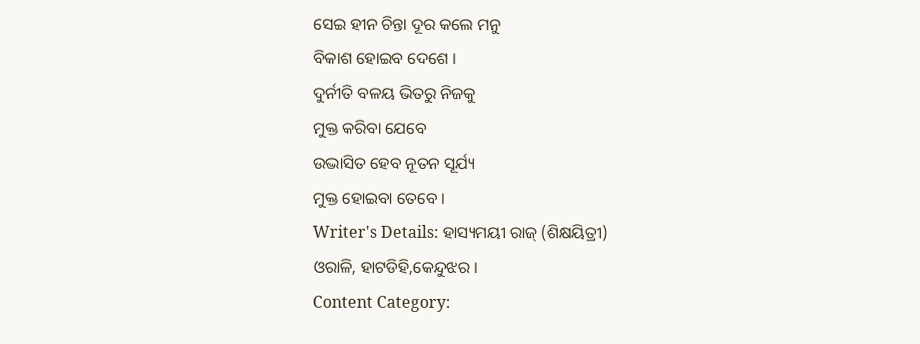ସେଇ ହୀନ ଚିନ୍ତା ଦୂର କଲେ ମନୁ
ବିକାଶ ହୋଇବ ଦେଶେ ।
ଦୁର୍ନୀତି ବଳୟ ଭିତରୁ ନିଜକୁ
ମୁକ୍ତ କରିବା ଯେବେ
ଉଦ୍ଭାସିତ ହେବ ନୂତନ ସୂର୍ଯ୍ୟ
ମୁକ୍ତ ହୋଇବା ତେବେ ।
Writer's Details: ହାସ୍ୟମୟୀ ରାଜ୍ (ଶିକ୍ଷୟିତ୍ରୀ)
ଓରାଳି, ହାଟଡିହି,କେନ୍ଦୁଝର ।
Content Category: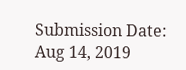Submission Date: Aug 14, 2019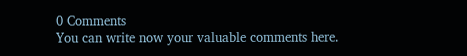0 Comments
You can write now your valuable comments here.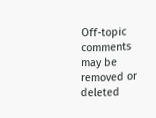Off-topic comments may be removed or deleted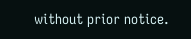without prior notice.